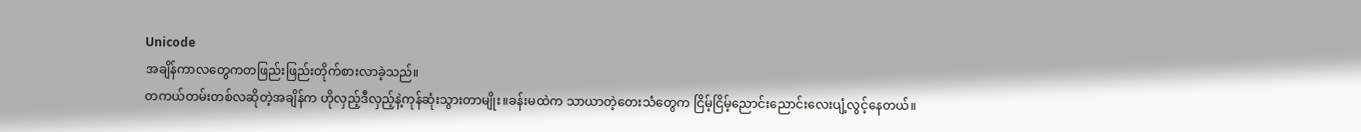Unicode
အချိန်ကာလတွေကတဖြည်းဖြည်းတိုက်စားလာခဲ့သည်။
တကယ်တမ်းတစ်လဆိုတဲ့အချိန်က ဟိုလှည့်ဒီလှည့်နဲ့ကုန်ဆုံးသွားတာမျိုး။ခန်းမထဲက သာယာတဲ့တေးသံတွေက ငြိမ့်ငြိမ့်ညောင်းညောင်းလေးပျံ့လွင့်နေတယ်။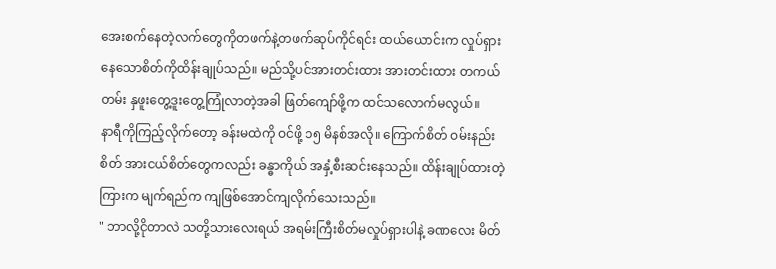အေးစက်နေတဲ့လက်တွေကိုတဖက်နဲ့တဖက်ဆုပ်ကိုင်ရင်း ထယ်ယောင်းက လှုပ်ရှားနေသောစိတ်ကိုထိန်းချုပ်သည်။ မည်သို့ပင်အားတင်းထား အားတင်းထား တကယ်တမ်း နှဖူးတွေ့ဒူးတွေ့ကြုံလာတဲ့အခါ ဖြတ်ကျော်ဖို့က ထင်သလောက်မလွယ်။
နာရီကိုကြည့်လိုက်တော့ ခန်းမထဲကို ဝင်ဖို့ ၁၅ မိနစ်အလို။ ကြောက်စိတ် ဝမ်းနည်းစိတ် အားငယ်စိတ်တွေကလည်း ခန္ဓာကိုယ် အနှံ့စီးဆင်းနေသည်။ ထိန်းချုပ်ထားတဲ့ ကြားက မျက်ရည်က ကျဖြစ်အောင်ကျလိုက်သေးသည်။
" ဘာလို့ငိုတာလဲ သတို့သားလေးရယ် အရမ်းကြီးစိတ်မလှုပ်ရှားပါနဲ့ ခဏလေး မိတ်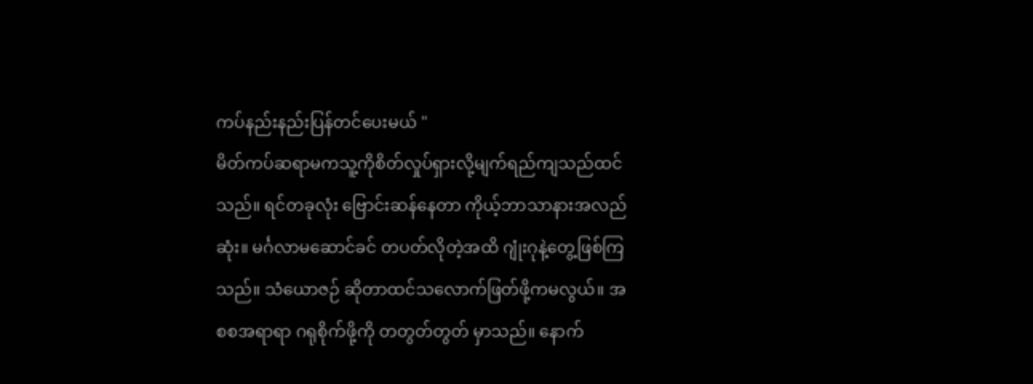ကပ်နည်းနည်းပြန်တင်ပေးမယ် "
မိတ်ကပ်ဆရာမကသူ့ကိုစိတ်လှုပ်ရှားလို့မျက်ရည်ကျသည်ထင်သည်။ ရင်တခုလုံး ဗြောင်းဆန်နေတာ ကိုယ့်ဘာသာနားအလည်ဆုံး။ မင်္ဂလာမဆောင်ခင် တပတ်လိုတဲ့အထိ ဂျုံးဂုနဲ့တွေ့ဖြစ်ကြသည်။ သံယောဇဉ် ဆိုတာထင်သလောက်ဖြတ်ဖို့ကမလွယ်။ အစစအရာရာ ဂရုစိုက်ဖို့ကို တတွတ်တွတ် မှာသည်။ နောက်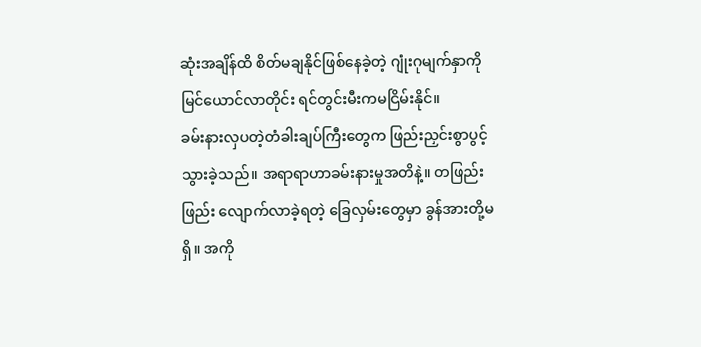ဆုံးအချိန်ထိ စိတ်မချနိုင်ဖြစ်နေခဲ့တဲ့ ဂျုံးဂုမျက်နှာကိုမြင်ယောင်လာတိုင်း ရင်တွင်းမီးကမငြိမ်းနိုင်။
ခမ်းနားလှပတဲ့တံခါးချပ်ကြီးတွေက ဖြည်းညှင်းစွာပွင့်သွားခဲ့သည်။ အရာရာဟာခမ်းနားမှုအတိနဲ့။ တဖြည်းဖြည်း လျောက်လာခဲ့ရတဲ့ ခြေလှမ်းတွေမှာ ခွန်အားတို့မရှိ။ အကို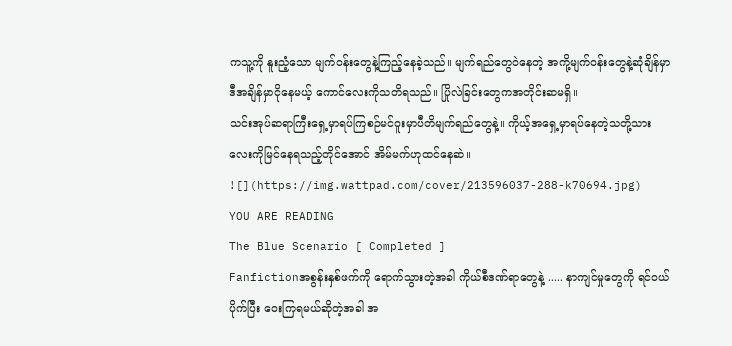ကသူ့ကို နူးညံ့သော မျက်ဝန်းတွေနဲ့ကြည့်နေခဲ့သည်။ မျက်ရည်တွေဝဲနေတဲ့ အကို့မျက်ဝန်းတွေနဲ့ဆုံချိန်မှာ ဒီအချိန်မှာငိုနေမယ့် ကောင်လေးကိုသတိရသည်။ ပြိုလဲခြင်းတွေကအတိုင်းဆမရှိ။
သင်းအုပ်ဆရာကြီးရှေ့မှာရပ်ကြစဉ်မင်ဝူးမှာပီတိမျက်ရည်တွေနဲ့။ ကိုယ့်အရှေ့မှာရပ်နေတဲ့သတို့သားလေးကိုမြင်နေရသည့်တိုင်အောင် အိမ်မက်ဟုထင်နေဆဲ။
![](https://img.wattpad.com/cover/213596037-288-k70694.jpg)
YOU ARE READING
The Blue Scenario [ Completed ]
Fanfictionအစွန်းနှစ်ဖက်ကို ရောက်သွားတဲ့အခါ ကိုယ်စီဒဏ်ရာတွေနဲ့ ..... နာကျင်မှုတွေကို ရင်ဝယ်ပိုက်ပြီး ဝေးကြရမယ်ဆိုတဲ့အခါ အ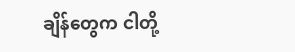ချိန်တွေက ငါတို့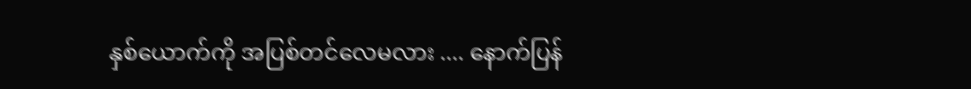နှစ်ယောက်ကို အပြစ်တင်လေမလား .... နောက်ပြန်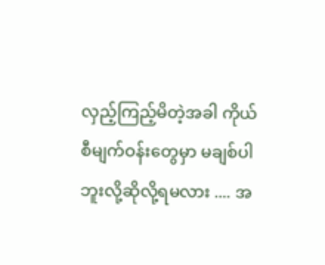လှည့်ကြည့်မိတဲ့အခါ ကိုယ်စီမျက်ဝန်းတွေမှာ မချစ်ပါဘူးလို့ဆိုလို့ရမလား .... အ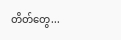တိတ်တွေ...